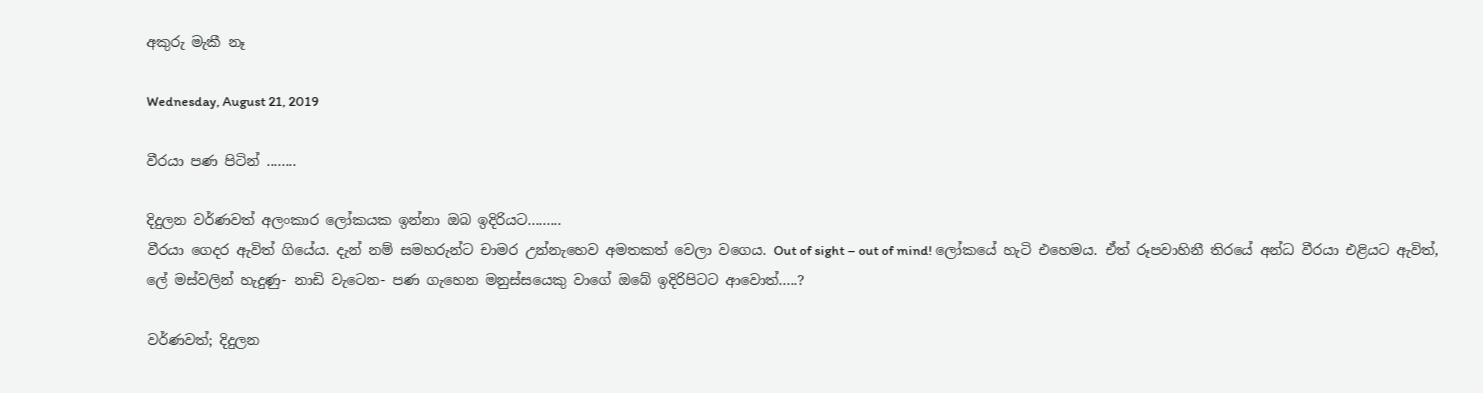අකුරු මැකී නෑ

Wednesday, August 21, 2019

වීරයා පණ පිටින් ........

දිදුලන වර්ණවත් අලංකාර ලෝකයක ඉන්නා ඔබ ඉදිරියට.........
වීරයා ගෙදර ඇවිත් ගියේය. දැන් නම් සමහරුන්ට චාමර උන්නැහෙව අමතකත් වෙලා වගෙය. Out of sight – out of mind! ලෝකයේ හැටි එහෙමය. ඒත් රූපවාහිනී තිරයේ අන්ධ වීරයා එළියට ඇවිත්, ලේ මස්වලින් හැදුණු- නාඩි වැටෙන- පණ ගැහෙන මනුස්සයෙකු වාගේ ඔබේ ඉදිරිපිටට ආවොත්.....?

වර්ණවත්; දිදුලන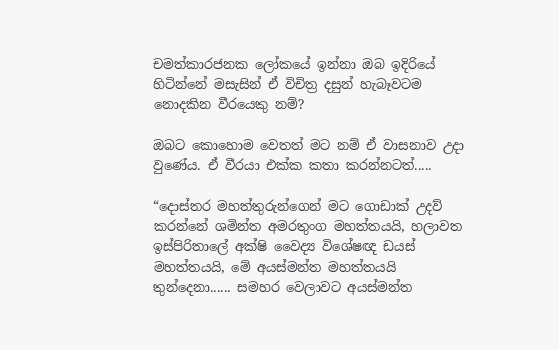චමත්කාරජනක ලෝකයේ ඉන්නා ඔබ ඉදිරියේ හිටින්නේ මසැසින් ඒ විචිත්‍ර දසුන් හැබෑවටම නොදකින වීරයෙකු නම්?

ඔබට කොහොම වෙතත් මට නම් ඒ වාසනාව උදා වුණේය. ඒ වීරයා එක්ක කතා කරන්නටත්.....

“දොස්තර මහත්තුරුන්ගෙන් මට ගොඩාක් උදව් කරන්නේ ශමින්ත අමරතුංග මහත්තයයි, හලාවත ඉස්පිරිතාලේ අක්ෂි වෛද්‍ය විශේෂඥ ඩයස් මහත්තයයි, මේ අයස්මන්ත මහත්තයයි තුන්දෙනා...... සමහර වෙලාවට අයස්මන්ත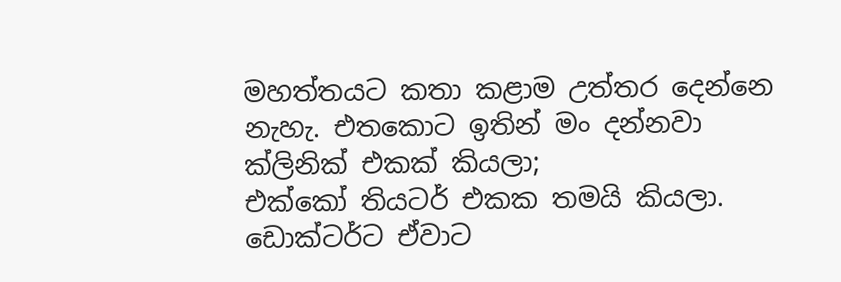මහත්තයට කතා කළාම උත්තර දෙන්නෙ නැහැ. එතකොට ඉතින් මං දන්නවා ක්ලිනික් එකක් කියලා;
එක්කෝ තියටර් එකක තමයි කියලා. ඩොක්ටර්ට ඒවාට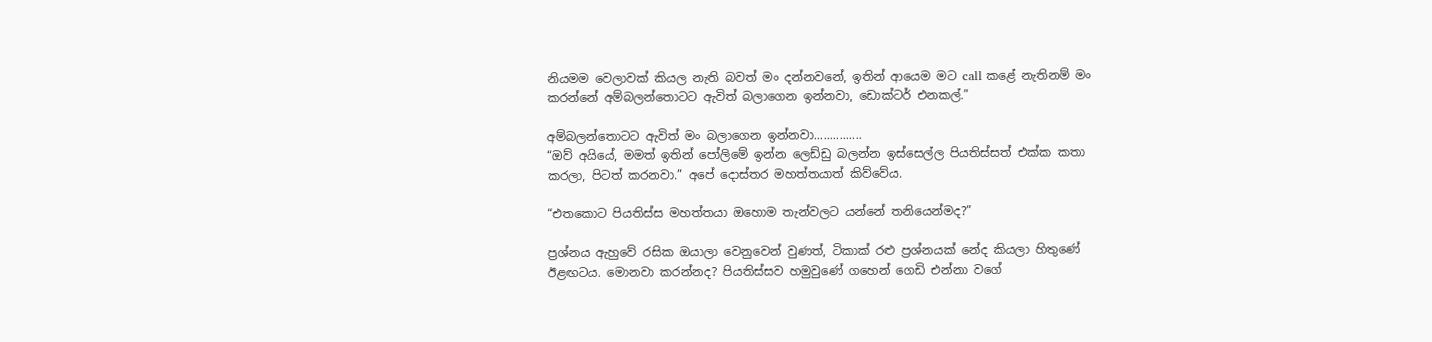නියමම වෙලාවක් කියල නැති බවත් මං දන්නවනේ, ඉතින් ආයෙම මට call කළේ නැතිනම් මං කරන්නේ අම්බලන්තොටට ඇවිත් බලාගෙන ඉන්නවා, ඩොක්ටර් එනකල්.”

අම්බලන්තොටට ඇවිත් මං බලාගෙන ඉන්නවා...............
“ඔව් අයියේ, මමත් ඉතින් පෝලිමේ ඉන්න ලෙඩ්ඩු බලන්න ඉස්සෙල්ල පියතිස්සත් එක්ක කතා කරලා, පිටත් කරනවා.” අපේ දොස්තර මහත්තයාත් කිව්වේය.

“එතකොට පියතිස්ස මහත්තයා ඔහොම තැන්වලට යන්නේ තනියෙන්මද?”

ප්‍රශ්නය ඇහුවේ රසික ඔයාලා වෙනුවෙන් වුණත්, ටිකාක් රළු ප්‍රශ්නයක් නේද කියලා හිතුණේ ඊළඟටය. මොනවා කරන්නද? පියතිස්සව හමුවුණේ ගහෙන් ගෙඩි එන්නා වගේ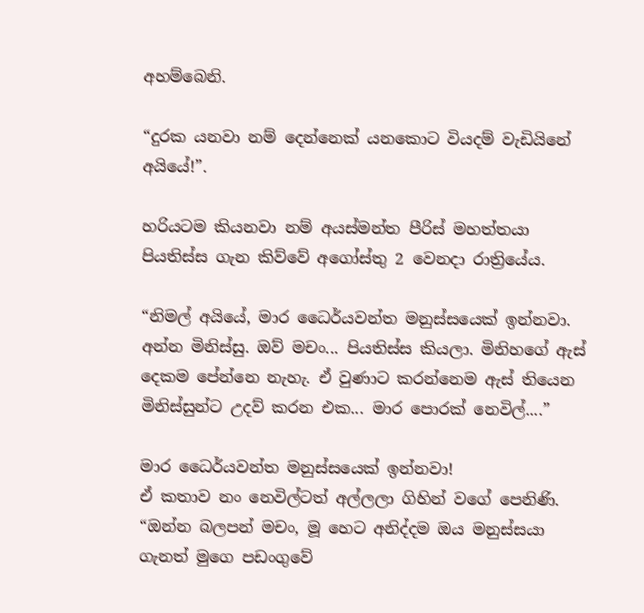අහම්බෙනි.

“දුරක යනවා නම් දෙන්නෙක් යනකොට වියදම් වැඩියිනේ අයියේ!”.

හරියටම කියනවා නම් අයස්මන්ත පීරිස් මහත්තයා පියතිස්ස ගැන කිව්වේ අගෝස්තු 2 වෙනදා රාත්‍රියේය.

“නිමල් අයියේ, මාර ධෛර්යවන්ත මනුස්සයෙක් ඉන්නවා. අන්න මිනිස්සු. ඔව් මචං... පියතිස්ස කියලා. මිනිහගේ ඇස් දෙකම පේන්නෙ නැහැ. ඒ වුණාට කරන්නෙම ඇස් තියෙන මිනිස්සුන්ට උදව් කරන එක... මාර පොරක් නෙවිල්....”

මාර ධෛර්යවන්ත මනුස්සයෙක් ඉන්නවා!
ඒ කතාව නං නෙවිල්ටත් අල්ලලා ගිහින් වගේ පෙනිණි.
“ඔන්න බලපන් මචං, මූ හෙට අනිද්දම ඔය මනුස්සයා ගැනත් මුගෙ පඩංගුවේ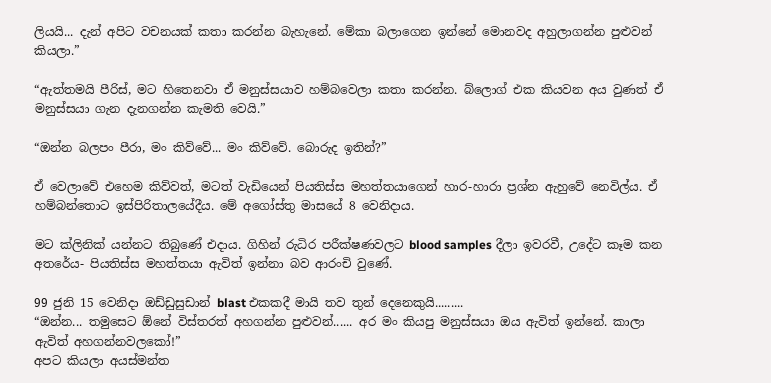ලියයි... දැන් අපිට වචනයක් කතා කරන්න බැහැනේ. මේකා බලාගෙන ඉන්නේ මොනවද අහුලාගන්න පුළුවන් කියලා.”

“ඇත්තමයි පීරිස්, මට හිතෙනවා ඒ මනුස්සයාව හම්බවෙලා කතා කරන්න. බ්ලොග් එක කියවන අය වුණත් ඒ මනුස්සයා ගැන දැනගන්න කැමති වෙයි.”

“ඔන්න බලපං පීරා, මං කිව්වේ... මං කිව්වේ. බොරුද ඉතින්?”

ඒ වෙලාවේ එහෙම කිව්වත්, මටත් වැඩියෙන් පියතිස්ස මහත්තයාගෙන් හාර-හාරා ප්‍රශ්න ඇහුවේ නෙවිල්ය. ඒ හම්බන්තොට ඉස්පිරිතාලයේදීය. මේ අගෝස්තු මාසයේ 8 වෙනිදාය.

මට ක්ලිනික් යන්නට තිබුණේ එදාය. ගිහින් රුධිර පරීක්ෂණවලට blood samples දීලා ඉවරවී, උදේට කෑම කන අතරේය- පියතිස්ස මහත්තයා ඇවිත් ඉන්නා බව ආරංචි වුණේ.

99 ජුනි 15 වෙනිදා ඔඩ්ඩුසුඩාන් blast එකකදී මායි තව තුන් දෙනෙකුයි.........
“ඔන්න... තමුසෙට ඕනේ විස්තරත් අහගන්න පුළුවන්...... අර මං කියපු මනුස්සයා ඔය ඇවිත් ඉන්නේ. කාලා ඇවිත් අහගන්නවලකෝ!”
අපට කියලා අයස්මන්ත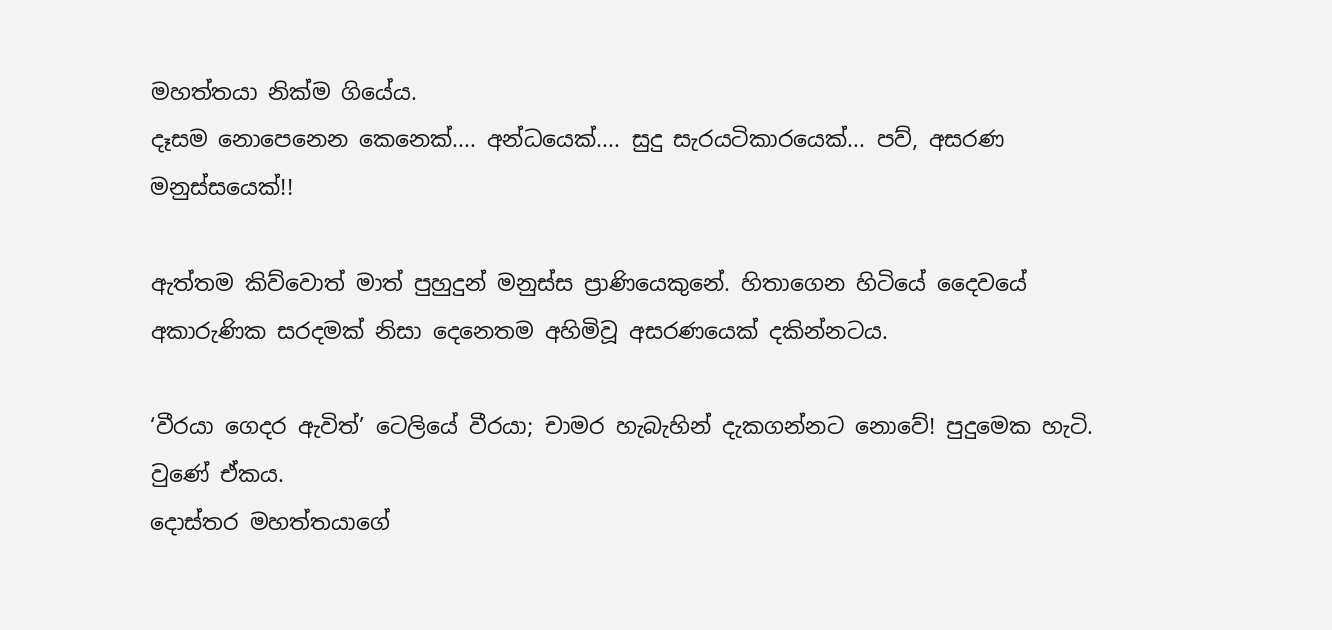මහත්තයා නික්ම ගියේය.
දෑසම නොපෙනෙන කෙනෙක්.... අන්ධයෙක්.... සුදු සැරයටිකාරයෙක්... පව්, අසරණ මනුස්සයෙක්!!

ඇත්තම කිව්වොත් මාත් පුහුදුන් මනුස්ස ප්‍රාණියෙකුනේ. හිතාගෙන හිටියේ දෛවයේ අකාරුණික සරදමක් නිසා දෙනෙතම අහිමිවූ අසරණයෙක් දකින්නටය.

‘වීරයා ගෙදර ඇවිත්’ ටෙලියේ වීරයා; චාමර හැබැහින් දැකගන්නට නොවේ! පුදුමෙක හැටි. වුණේ ඒකය.
දොස්තර මහත්තයාගේ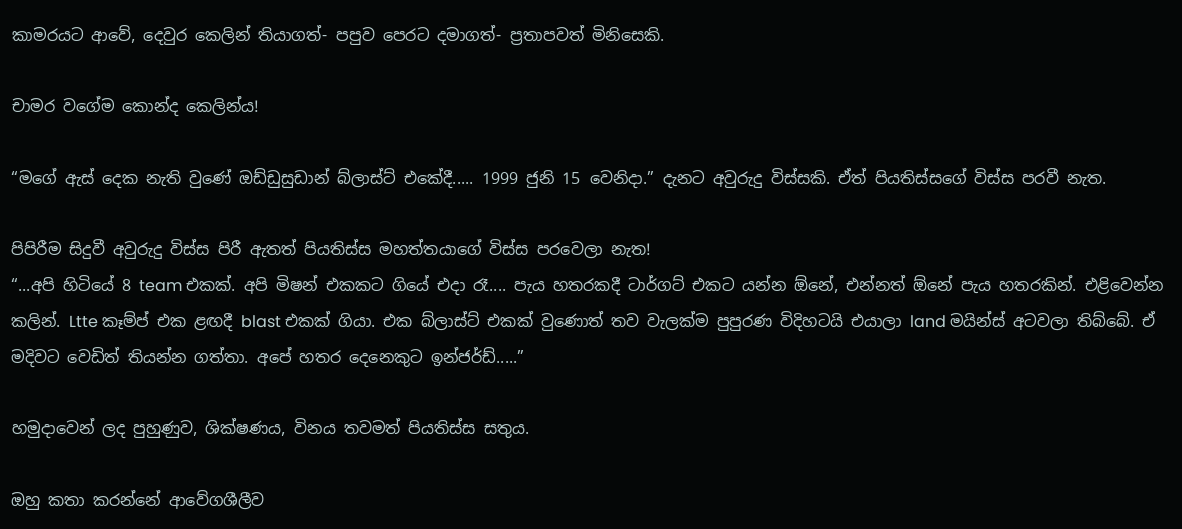කාමරයට ආවේ, දෙවුර කෙලින් තියාගත්- පපුව පෙරට දමාගත්- ප්‍රතාපවත් මිනිසෙකි.

චාමර වගේම කොන්ද කෙලින්ය!

“මගේ ඇස් දෙක නැති වුණේ ඔඩ්ඩුසුඩාන් බ්ලාස්ට් එකේදී..... 1999 ජුනි 15 වෙනිදා.” දැනට අවුරුදු විස්සකි. ඒත් පියතිස්සගේ විස්ස පරවී නැත.

පිපිරීම සිදුවී අවුරුදු විස්ස පිරී ඇතත් පියතිස්ස මහත්තයාගේ විස්ස පරවෙලා නැත!
“...අපි හිටියේ 8 team එකක්. අපි මිෂන් එකකට ගියේ එදා රෑ.... පැය හතරකදී ටාර්ගට් එකට යන්න ඕනේ, එන්නත් ඕනේ පැය හතරකින්. එළිවෙන්න කලින්. Ltte කෑම්ප් එක ළඟදී blast එකක් ගියා. එක බ්ලාස්ට් එකක් වුණොත් තව වැලක්ම පුපුරණ විදිහටයි එයාලා land මයින්ස් අටවලා තිබ්බේ. ඒ මදිවට වෙඩිත් තියන්න ගත්තා. අපේ හතර දෙනෙකුට ඉන්ජර්ඩ්.....”

හමුදාවෙන් ලද පුහුණුව, ශික්ෂණය, විනය තවමත් පියතිස්ස සතුය.

ඔහු කතා කරන්නේ ආවේගශීලීව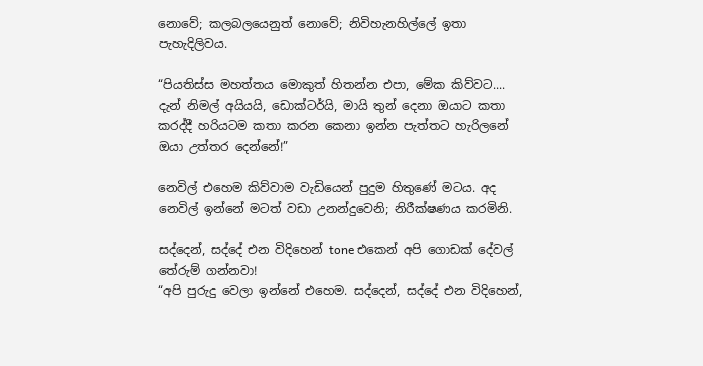නොවේ; කලබලයෙනුත් නොවේ; නිවිහැනහිල්ලේ ඉතා පැහැදිලිවය.

“පියතිස්ස මහත්තය මොකුත් හිතන්න එපා, මේක කිව්වට.... දැන් නිමල් අයියයි, ඩොක්ටර්යි, මායි තුන් දෙනා ඔයාට කතා කරද්දී හරියටම කතා කරන කෙනා ඉන්න පැත්තට හැරිලනේ ඔයා උත්තර දෙන්නේ!”

නෙවිල් එහෙම කිව්වාම වැඩියෙන් පුදුම හිතුණේ මටය. අද නෙවිල් ඉන්නේ මටත් වඩා උනන්දුවෙනි; නිරීක්ෂණය කරමිනි.

සද්දෙන්, සද්දේ එන විදිහෙන් tone එකෙන් අපි ගොඩක් දේවල් තේරුම් ගන්නවා!
“අපි පුරුදු වෙලා ඉන්නේ එහෙම. සද්දෙන්, සද්දේ එන විදිහෙන්,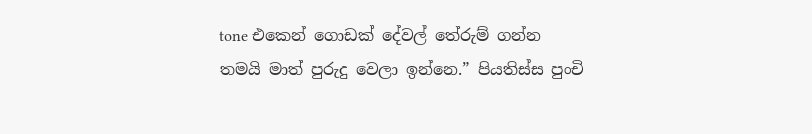tone එකෙන් ගොඩක් දේවල් තේරුම් ගන්න තමයි මාත් පුරුදු වෙලා ඉන්නෙ.” පියතිස්ස පුංචි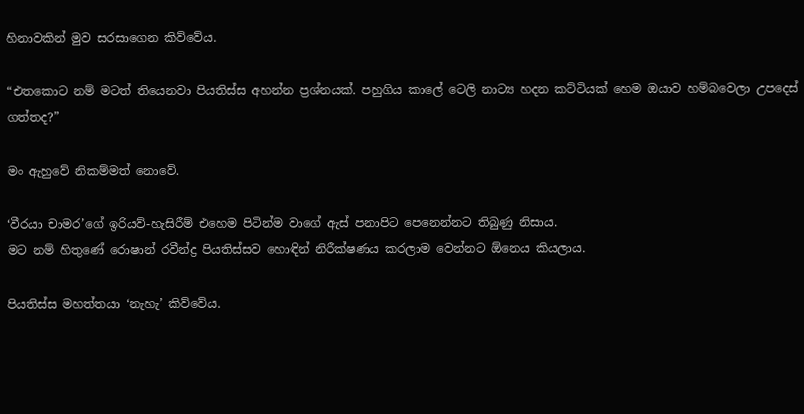හිනාවකින් මුව සරසාගෙන කිව්වේය.

“එතකොට නම් මටත් තියෙනවා පියතිස්ස අහන්න ප්‍රශ්නයක්. පහුගිය කාලේ ටෙලි නාට්‍ය හදන කට්ටියක් හෙම ඔයාව හම්බවෙලා උපදෙස් ගත්තද?”

මං ඇහුවේ නිකම්මත් නොවේ.

‘වීරයා චාමර’ගේ ඉරියව්-හැසිරීම් එහෙම පිටින්ම වාගේ ඇස් පනාපිට පෙනෙන්නට තිබුණු නිසාය.
මට නම් හිතුණේ රොෂාන් රවීන්ද්‍ර පියතිස්සව හොඳින් නිරීක්ෂණය කරලාම වෙන්නට ඕනෙය කියලාය.

පියතිස්ස මහත්තයා ‘නැහැ’ කිව්වේය.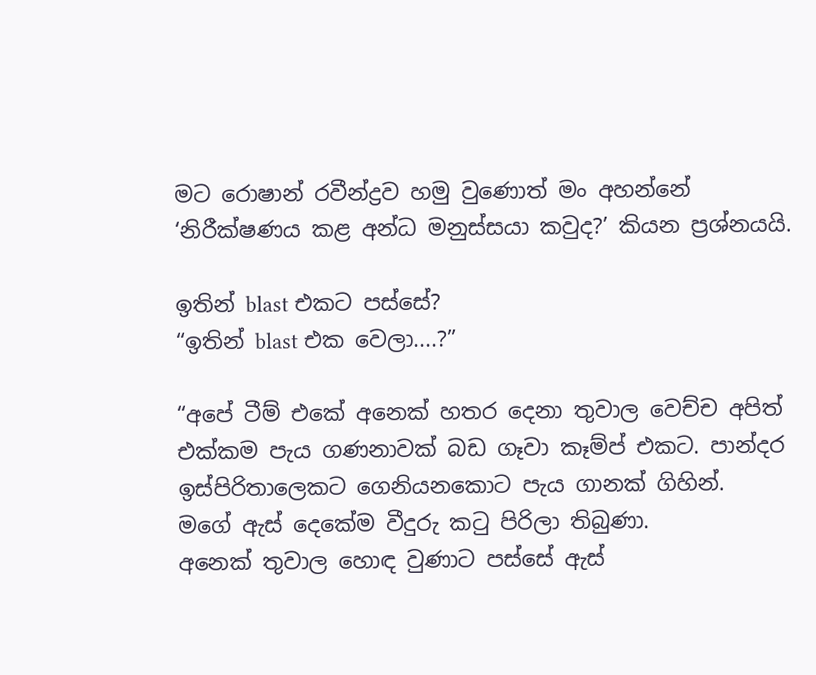මට රොෂාන් රවීන්ද්‍රව හමු වුණොත් මං අහන්නේ ‘නිරීක්ෂණය කළ අන්ධ මනුස්සයා කවුද?’ කියන ප්‍රශ්නයයි.

ඉතින් blast එකට පස්සේ?
“ඉතින් blast එක වෙලා....?”

“අපේ ටීම් එකේ අනෙක් හතර දෙනා තුවාල වෙච්ච අපිත් එක්කම පැය ගණනාවක් බඩ ගෑවා කෑම්ප් එකට. පාන්දර ඉස්පිරිතාලෙකට ගෙනියනකොට පැය ගානක් ගිහින්.
මගේ ඇස් දෙකේම වීදුරු කටු පිරිලා තිබුණා.
අනෙක් තුවාල හොඳ වුණාට පස්සේ ඇස්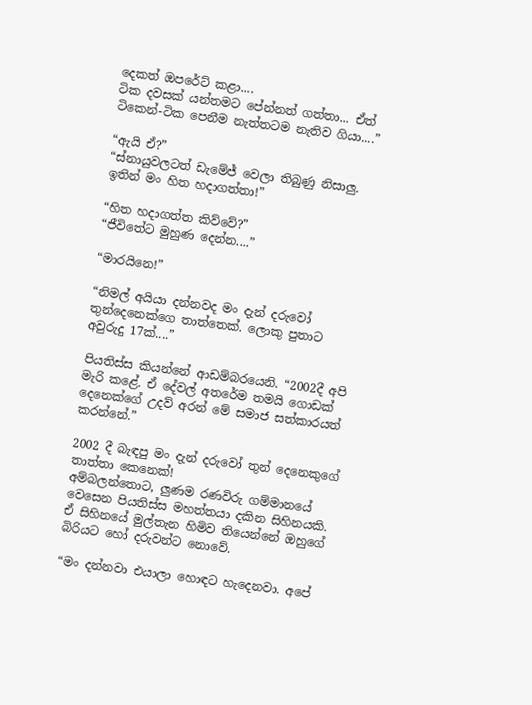දෙකත් ඔපරේට් කළා....
ටික දවසක් යන්තමට පේන්නත් ගත්තා... ඒත් ටිකෙන්-ටික පෙනීම නැත්තටම නැතිව ගියා....”

“ඇයි ඒ?”
“ස්නායුවලටත් ඩැමේජ් වෙලා තිබුණු නිසාලු. ඉතින් මං හිත හදාගත්තා!”

“හිත හදාගත්ත කිව්වේ?”
“ජීවිතේට මුහුණ දෙන්න....”

“මාරයිනෙ!”

“නිමල් අයියා දන්නවද මං දැන් දරුවෝ තුන්දෙනෙක්ගෙ තාත්තෙක්. ලොකු පුතාට අවුරුදු 17ක්....”

පියතිස්ස කියන්නේ ආඩම්බරයෙනි. “2002දී අපි මැරි කළේ. ඒ දේවල් අතරේම තමයි ගොඩක් දෙනෙක්ගේ උදව් අරන් මේ සමාජ සත්කාරයත් කරන්නේ.”

2002 දී බැඳපු මං දැන් දරුවෝ තුන් දෙනෙකුගේ තාත්තා කෙනෙක්!
අම්බලන්තොට, ලුණම රණවිරු ගම්මානයේ වෙසෙන පියතිස්ස මහත්තයා දකින සිහිනයකි. ඒ සිහිනයේ මුල්තැන හිමිව තියෙන්නේ ඔහුගේ බිරියට හෝ දරුවන්ට නොවේ.

“මං දන්නවා එයාලා හොඳට හැදෙනවා. අපේ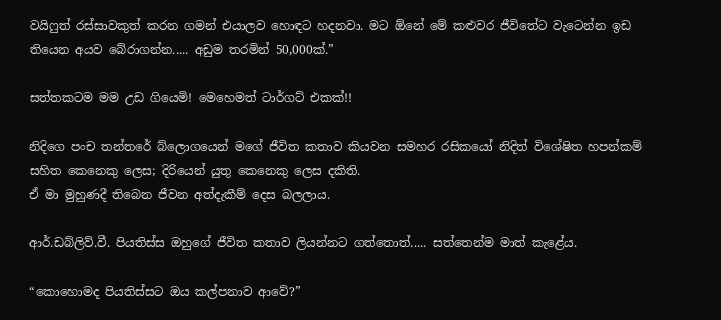වයිෆුත් රස්සාවකුත් කරන ගමන් එයාලව හොඳට හදනවා. මට ඕනේ මේ කළුවර ජීවිතේට වැටෙන්න ඉඩ තියෙන අයව බේරාගන්න..... අඩුම තරමින් 50,000ක්.”

සත්තකටම මම උඩ ගියෙමි! මෙහෙමත් ටාර්ගට් එකක්!!

නිදිගෙ පංච තන්තරේ බ්ලොගයෙන් මගේ ජීවිත කතාව කියවන සමහර රසිකයෝ නිදිත් විශේෂිත හපන්කම් සහිත කෙනෙකු ලෙස; දිරියෙන් යුතු කෙනෙකු ලෙස දකිති.
ඒ මා මුහුණදී තිබෙන ජීවන අත්දැකීම් දෙස බලලාය.

ආර්.ඩබ්ලිව්.වී. පියතිස්ස ඔහුගේ ජීවිත කතාව ලියන්නට ගත්තොත්..... සත්තෙන්ම මාත් කැළේය.

“කොහොමද පියතිස්සට ඔය කල්පනාව ආවේ?”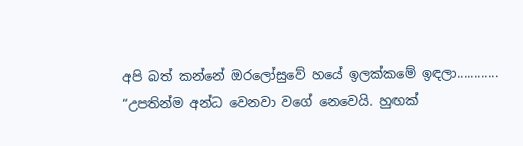අපි බත් කන්නේ ඔරලෝසුවේ හයේ ඉලක්කමේ ඉඳලා............
“උපතින්ම අන්ධ වෙනවා වගේ නෙවෙයි. හුඟක්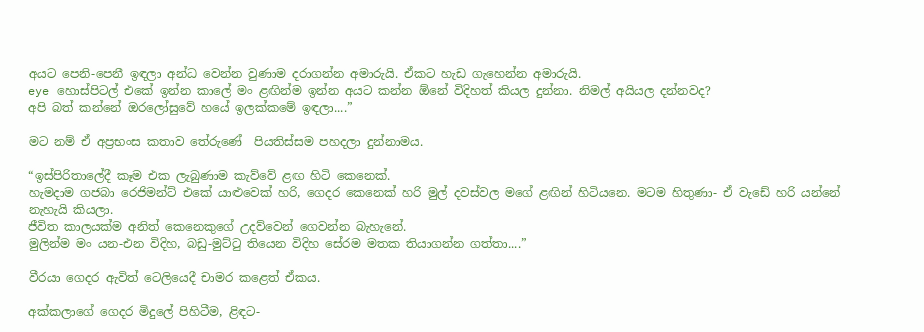අයට පෙනි-පෙනී ඉඳලා අන්ධ වෙන්න වුණාම දරාගන්න අමාරුයි. ඒකට හැඩ ගැහෙන්න අමාරුයි.
eye හොස්පිටල් එකේ ඉන්න කාලේ මං ළඟින්ම ඉන්න අයට කන්න ඕනේ විදිහත් කියල දුන්නා. නිමල් අයියල දන්නවද?
අපි බත් කන්නේ ඔරලෝසුවේ හයේ ඉලක්කමේ ඉඳලා....”

මට නම් ඒ අප්‍රභංස කතාව තේරුණේ  පියතිස්සම පහදලා දුන්නාමය.

“ඉස්පිරිතාලේදී කෑම එක ලැබුණාම කැව්වේ ළඟ හිටි කෙනෙක්.
හැමදාම ගජබා රෙජිමන්ට් එකේ යාළුවෙක් හරි, ගෙදර කෙනෙක් හරි මුල් දවස්වල මගේ ළඟින් හිටියනෙ. මටම හිතුණා- ඒ වැඩේ හරි යන්නේ නැහැයි කියලා.
ජීවිත කාලයක්ම අනිත් කෙනෙකුගේ උදව්වෙන් ගෙවන්න බැහැනේ.
මුලින්ම මං යන-එන විදිහ, බඩු-මුට්ටු තියෙන විදිහ සේරම මතක තියාගන්න ගත්තා....”

වීරයා ගෙදර ඇවිත් ටෙලියෙදී චාමර කළෙත් ඒකය.

අක්කලාගේ ගෙදර මිදුලේ පිහිටීම, ළිඳට-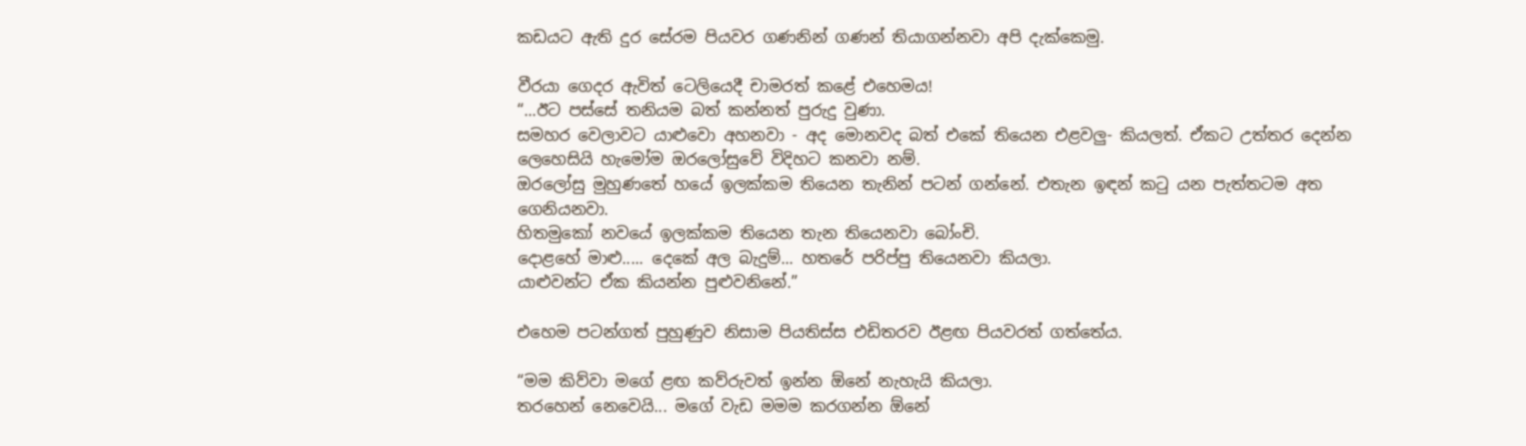කඩයට ඇති දුර සේරම පියවර ගණනින් ගණන් තියාගන්නවා අපි දැක්කෙමු.

වීරයා ගෙදර ඇවිත් ටෙලියෙදී චාමරත් කළේ එහෙමය!
“...ඊට පස්සේ තනියම බත් කන්නත් පුරුදු වුණා.
සමහර වෙලාවට යාළුවො අහනවා - අද මොනවද බත් එකේ තියෙන එළවලු- කියලත්. ඒකට උත්තර දෙන්න ලෙහෙසියි හැමෝම ඔරලෝසුවේ විදිහට කනවා නම්.
ඔරලෝසු මුහුණතේ හයේ ඉලක්කම තියෙන තැනින් පටන් ගන්නේ. එතැන ඉඳන් කටු යන පැත්තටම අත ගෙනියනවා.
හිතමුකෝ නවයේ ඉලක්කම තියෙන තැන තියෙනවා බෝංචි.
දොළහේ මාළු..... දෙකේ අල බැදුම්... හතරේ පරිප්පු තියෙනවා කියලා.
යාළුවන්ට ඒක කියන්න පුළුවනිනේ.”

එහෙම පටන්ගත් පුහුණුව නිසාම පියතිස්ස එඩිතරව ඊළඟ පියවරත් ගත්තේය.

“මම කිව්වා මගේ ළඟ කව්රුවත් ඉන්න ඕනේ නැහැයි කියලා.
තරහෙන් නෙවෙයි... මගේ වැඩ මමම කරගන්න ඕනේ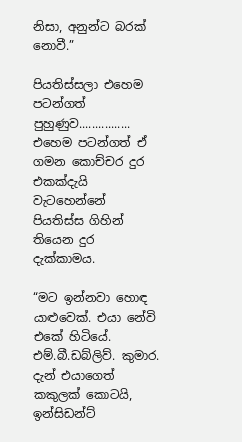නිසා, අනුන්ට බරක් නොවී.”

පියතිස්සලා එහෙම පටන්ගත් පුහුණුව................
එහෙම පටන්ගත් ඒ ගමන කොච්චර දුර එකක්දැයි වැටහෙන්නේ පියතිස්ස ගිහින් තියෙන දුර දැක්කාමය.

“මට ඉන්නවා හොඳ යාළුවෙක්. එයා නේවි එකේ හිටියේ. එම්.බී.ඩබ්ලිව්. කුමාර.
දැන් එයාගෙත් කකුලක් කොටයි, ඉන්සිඩන්ට්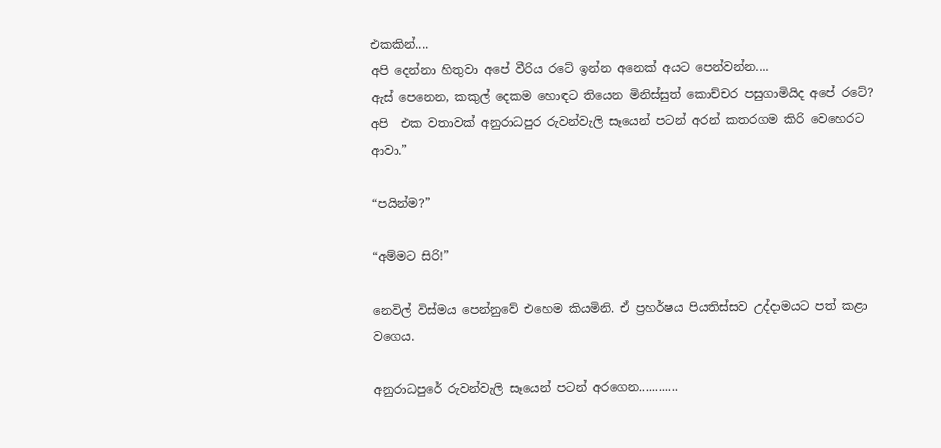එකකින්....
අපි දෙන්නා හිතුවා අපේ වීරිය රටේ ඉන්න අනෙක් අයට පෙන්වන්න....
ඇස් පෙනෙන, කකුල් දෙකම හොඳට තියෙන මිනිස්සුත් කොච්චර පසුගාමියිද අපේ රටේ?
අපි  එක වතාවක් අනුරාධපුර රුවන්වැලි සෑයෙන් පටන් අරන් කතරගම කිරි වෙහෙරට ආවා.”

“පයින්ම?”

“අම්මට සිරි!”

නෙවිල් විස්මය පෙන්නුවේ එහෙම කියමිනි. ඒ ප්‍රහර්ෂය පියතිස්සව උද්දාමයට පත් කළා වගෙය.

අනුරාධපුරේ රුවන්වැලි සෑයෙන් පටන් අරගෙන............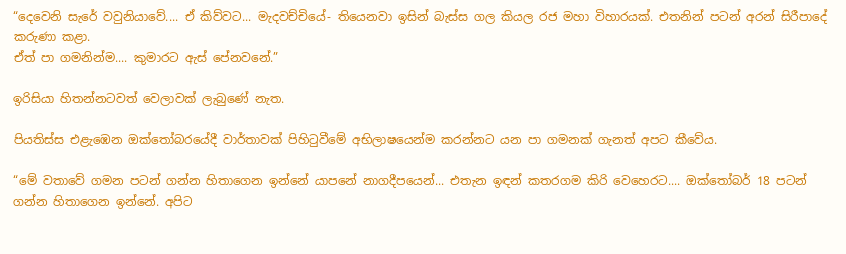“දෙවෙනි සැරේ වවුනියාවේ.... ඒ කිව්වට... මැදවච්චියේ- තියෙනවා ඉසින් බැස්ස ගල කියල රජ මහා විහාරයක්. එතනින් පටන් අරන් සිරීපාදේ කරුණා කළා.
ඒත් පා ගමනින්ම.... කුමාරට ඇස් පේනවනේ.”

ඉරිසියා හිතන්නටවත් වෙලාවක් ලැබුණේ නැත.

පියතිස්ස එළැඹෙන ඔක්තෝබරයේදී වාර්තාවක් පිහිටුවීමේ අභිලාෂයෙන්ම කරන්නට යන පා ගමනක් ගැනත් අපට කීවේය.

“මේ වතාවේ ගමන පටන් ගන්න හිතාගෙන ඉන්නේ යාපනේ නාගදීපයෙන්... එතැන ඉඳන් කතරගම කිරි වෙහෙරට.... ඔක්තෝබර් 18 පටන් ගන්න හිතාගෙන ඉන්නේ. අපිට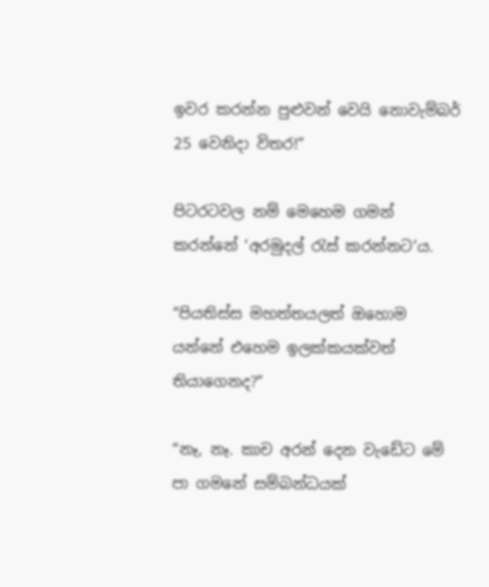ඉවර කරන්න පුළුවන් වෙයි නොවැම්බර් 25 වෙනිදා විතර!”

පිටරටවල නම් මෙහෙම ගමන් කරන්නේ ‘අරමුදල් රැස් කරන්නට’ය.

“පියතිස්ස මහත්තයලත් ඔහොම යන්නේ එහෙම ඉලක්කයක්වත් තියාගෙනද?”

“නෑ, නෑ. කාච අරන් දෙන වැඩේට මේ පා ගමනේ සම්බන්ධයක්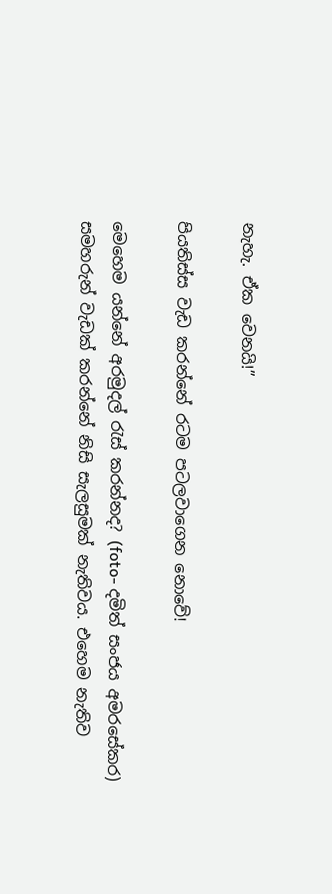නැහැ. ඒක වෙනයි!”

පියතිස්ස වැඩ කරන්නේ රටම පටලවාගෙන නොවේ!

මෙහෙම යන්නේ අරමුදල් රැස් කරන්නද? (foto- දමිත් සංජය අමරසේකර)
සමහරුන් වැඩක් කරන්නේ නිසි සැලසුමක් නැතිවය. එහෙම නැතිව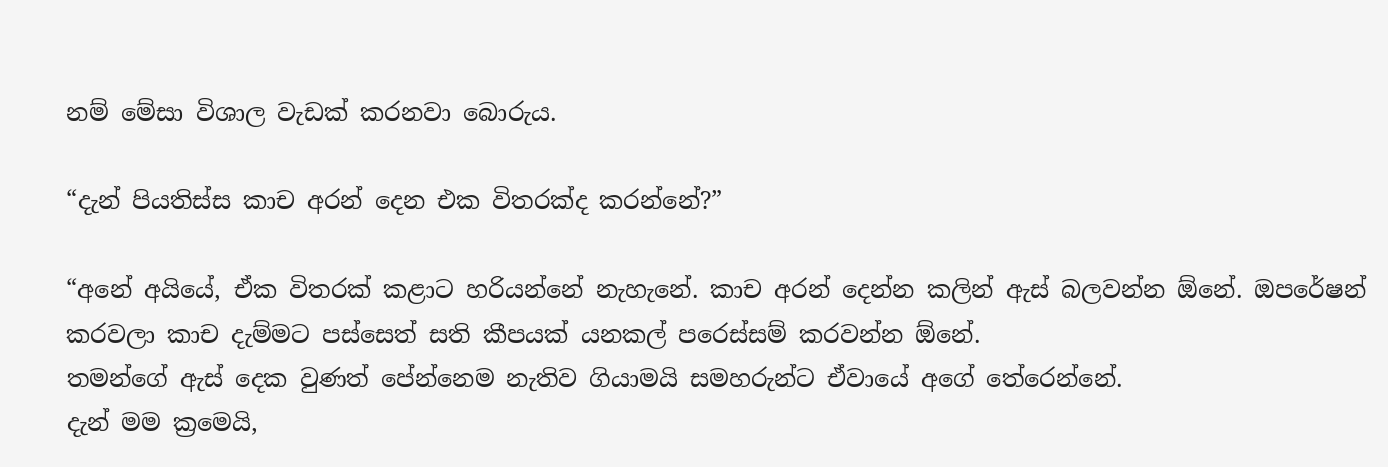නම් මේසා විශාල වැඩක් කරනවා බොරුය.

“දැන් පියතිස්ස කාච අරන් දෙන එක විතරක්ද කරන්නේ?”

“අනේ අයියේ, ඒක විතරක් කළාට හරියන්නේ නැහැනේ. කාච අරන් දෙන්න කලින් ඇස් බලවන්න ඕනේ. ඔපරේෂන් කරවලා කාච දැම්මට පස්සෙත් සති කීපයක් යනකල් පරෙස්සම් කරවන්න ඕනේ.
තමන්ගේ ඇස් දෙක වුණත් පේන්නෙම නැතිව ගියාමයි සමහරුන්ට ඒවායේ අගේ තේරෙන්නේ.
දැන් මම ක්‍රමෙයි,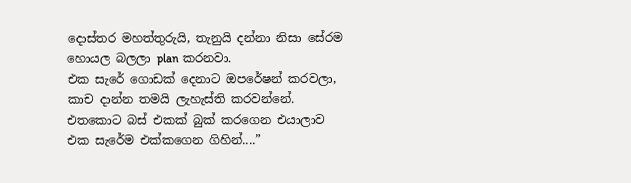දොස්තර මහත්තුරුයි, තැනුයි දන්නා නිසා සේරම හොයල බලලා plan කරනවා.
එක සැරේ ගොඩක් දෙනාට ඔපරේෂන් කරවලා, කාච දාන්න තමයි ලැහැස්ති කරවන්නේ. එතකොට බස් එකක් බුක් කරගෙන එයාලාව එක සැරේම එක්කගෙන ගිහින්....”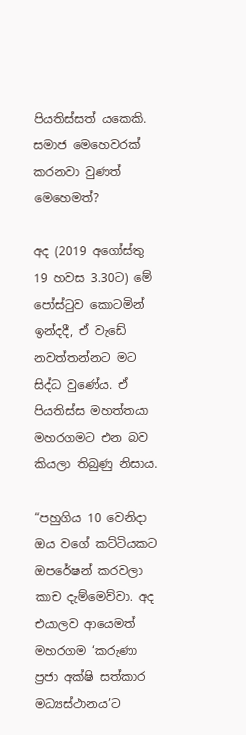පියතිස්සත් යකෙකි. සමාජ මෙහෙවරක් කරනවා වුණත් මෙහෙමත්?

අද (2019 අගෝස්තු 19 හවස 3.30ට) මේ පෝස්ටුව කොටමින් ඉන්දදී, ඒ වැඩේ නවත්තන්නට මට සිද්ධ වුණේය. ඒ පියතිස්ස මහත්තයා මහරගමට එන බව කියලා තිබුණු නිසාය.

“පහුගිය 10 වෙනිදා ඔය වගේ කට්ටියකට ඔපරේෂන් කරවලා කාච දැම්මෙව්වා. අද එයාලව ආයෙමත් මහරගම ‘කරුණා ප්‍රජා අක්ෂි සත්කාර මධ්‍යස්ථානය’ට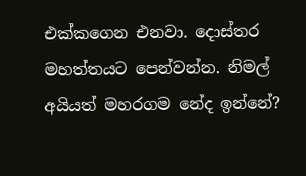එක්කගෙන එනවා. දොස්තර මහත්තයට පෙන්වන්න. නිමල් අයියත් මහරගම නේද ඉන්නේ?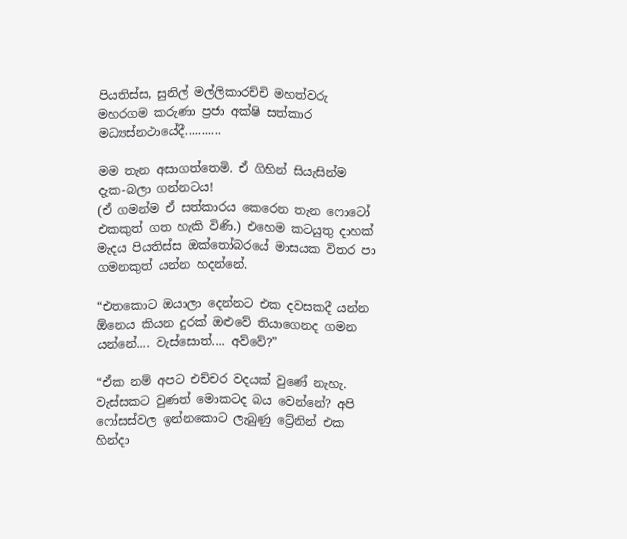පියතිස්ස, සුනිල් මල්ලිකාරච්චි මහත්වරු මහරගම කරුණා ප්‍රජා අක්ෂි සත්කාර මධ්‍යස්නථායේදී...........

මම තැන අසාගත්තෙමි. ඒ ගිහින් සියැසින්ම දැක-බලා ගන්නටය!
(ඒ ගමන්ම ඒ සත්කාරය කෙරෙන තැන ෆොටෝ එකකුත් ගත හැකි විණි.) එහෙම කටයුතු දාහක් මැදය පියතිස්ස ඔක්තෝබරයේ මාසයක විතර පා ගමනකුත් යන්න හදන්නේ.

“එතකොට ඔයාලා දෙන්නට එක දවසකදී යන්න ඕනෙය කියන දුරක් ඔළුවේ තියාගෙනද ගමන යන්නේ.... වැස්සොත්.... අව්වේ?”

“ඒක නම් අපට එච්චර වදයක් වුණේ නැහැ. වැස්සකට වුණත් මොකටද බය වෙන්නේ? අපි ෆෝසස්වල ඉන්නකොට ලැබුණු ට්‍රේනින් එක හින්දා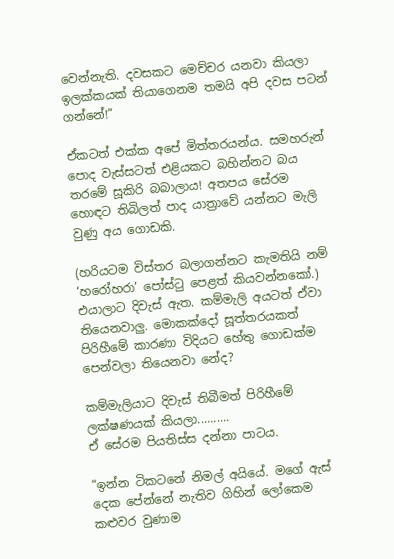වෙන්නැති. දවසකට මෙච්චර යනවා කියලා ඉලක්කයක් තියාගෙනම තමයි අපි දවස පටන් ගන්නේ!”

ඒකටත් එක්ක අපේ මිත්තරයන්ය. සමහරුන් පොද වැස්සටත් එළියකට බහින්නට බය තරමේ සූකිරි බබාලාය! අතපය සේරම හොඳට තිබිලත් පාද යාත්‍රාවේ යන්නට මැලි වුණු අය ගොඩකි.

(හරියටම විස්තර බලාගන්නට කැමතියි නම් ‘හරෝහරා’ පෝස්ටු පෙළත් කියවන්නකෝ.) එයාලාට දිවැස් ඇත. කම්මැලි අයටත් ඒවා තියෙනවාලු. මොකක්දෝ සූත්තරයකත් පිරිහීමේ කාරණා විදියට හේතු ගොඩක්ම පෙන්වලා තියෙනවා නේද?

කම්මැලියාට දිවැස් තිබීමත් පිරිහීමේ ලක්ෂණයක් කියලා..........
ඒ සේරම පියතිස්ස දන්නා පාටය.

“ඉන්න ටිකටනේ නිමල් අයියේ. මගේ ඇස් දෙක පේන්නේ නැතිව ගිහින් ලෝකෙම කළුවර වුණාම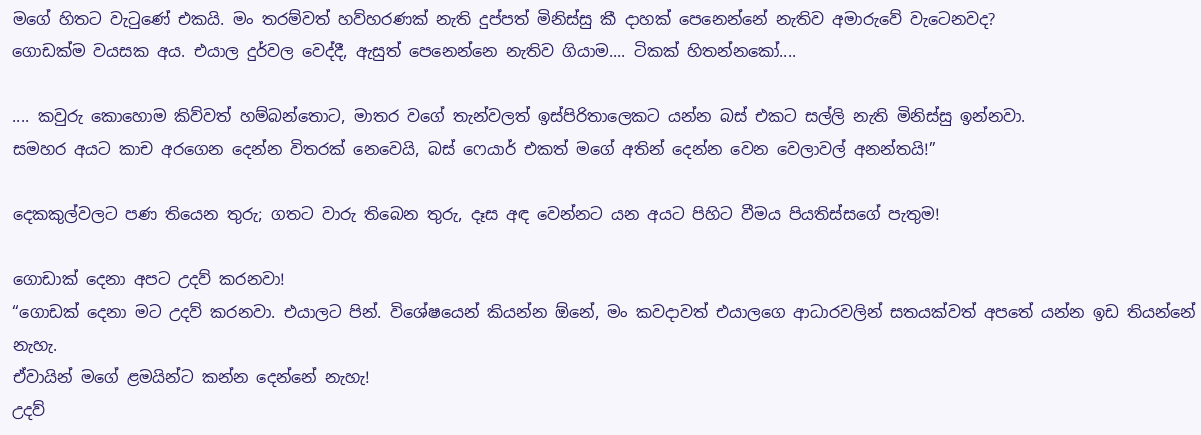මගේ හිතට වැටුණේ එකයි. මං තරම්වත් හව්හරණක් නැති දුප්පත් මිනිස්සු කී දාහක් පෙනෙන්නේ නැතිව අමාරුවේ වැටෙනවද?
ගොඩක්ම වයසක අය. එයාල දුර්වල වෙද්දී, ඇසුත් පෙනෙන්නෙ නැතිව ගියාම.... ටිකක් හිතන්නකෝ....

.... කවුරු කොහොම කිව්වත් හම්බන්තොට, මාතර වගේ තැන්වලත් ඉස්පිරිතාලෙකට යන්න බස් එකට සල්ලි නැති මිනිස්සු ඉන්නවා.
සමහර අයට කාච අරගෙන දෙන්න විතරක් නෙවෙයි, බස් ෆෙයාර් එකත් මගේ අතින් දෙන්න වෙන වෙලාවල් අනන්තයි!”

දෙකකුල්වලට පණ තියෙන තුරු; ගතට වාරු තිබෙන තුරු, දෑස අඳ වෙන්නට යන අයට පිහිට වීමය පියතිස්සගේ පැතුම!

ගොඩාක් දෙනා අපට උදව් කරනවා!
“ගොඩක් දෙනා මට උදව් කරනවා. එයාලට පින්. විශේෂයෙන් කියන්න ඕනේ, මං කවදාවත් එයාලගෙ ආධාරවලින් සතයක්වත් අපතේ යන්න ඉඩ තියන්නේ නැහැ.
ඒවායින් මගේ ළමයින්ට කන්න දෙන්නේ නැහැ!
උදව්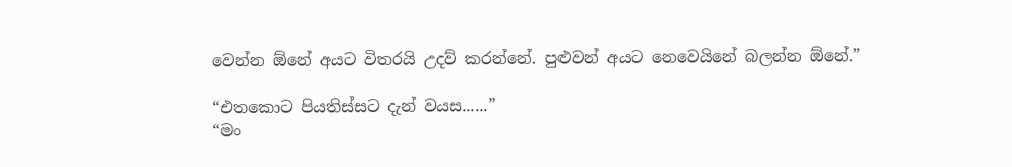වෙන්න ඕනේ අයට විතරයි උදව් කරන්නේ. පුළුවන් අයට නෙවෙයිනේ බලන්න ඕනේ.”

“එතකොට පියතිස්සට දැන් වයස......”
“මං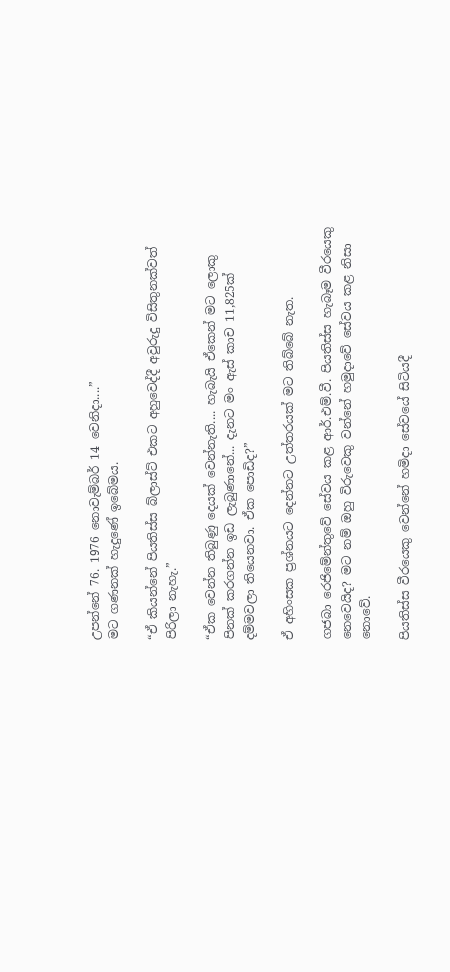උපන්නේ 76. 1976 නොවැම්බර් 14 වෙනිදා....”
මට ගණනක් හැදුණේ ඉබේමය.

“ඒ කියන්නේ පියතිස්ස බ්ලාස්ට් එකට අහුවෙද්දී අවුරුදු විසිතුනක්වත් පිරිලා නැහැ.”

“ඒක වෙන්න තිබුණු දෙයක් වෙන්නැති.... හැබැයි ඒකෙන් මට ලොකු පිනක් කරගන්න ඉඩ ලැබුණානේ... දැනට මං ඇස් කාච 11,825ක් දම්මවලා තියෙනවා. ඒක පොඩිද?”

ඒ අහිංසක ප්‍රශ්නයට දෙන්නට උත්තරයක් මට තිබ්බේ නැත.

ගජබා රෙජිමේන්තුවේ සේවය කළ ආර්.එම්.වී. පියතිස්ස හැබෑම වීරයෙකු නෙවෙයිද? මට නම් ඔහු විරුවෙකු වන්නේ හමුදාවේ සේවය කළ නිසා නොවේ.

පියතිස්ස වීරයෙකු වෙන්නේ හමිදා සේවයේ සිටියදී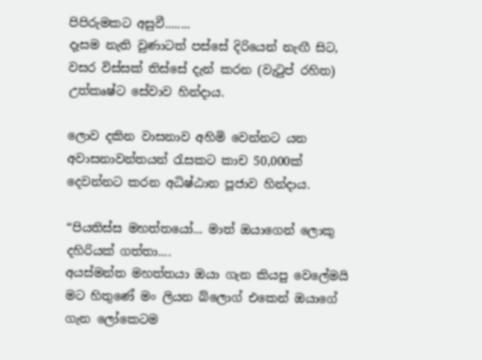පිපිරුමකට අසුවී........
දෑසම නැති වුණාටත් පස්සේ දිරියෙන් නැඟී සිට, වසර විස්සක් තිස්සේ දැන් කරන (වැටුප් රහිත) උත්කෘෂ්ට සේවාව හින්දාය.

ලොව දකින වාසනාව අහිමි වෙන්නට යන අවාසනාවන්තයන් රැසකට කාච 50,000ක් දෙවන්නට කරන අධිෂ්ඨාන පූජාව හින්දාය.

“පියතිස්ස මහත්තයෝ... මාත් ඔයාගෙන් ලොකු දහිරියක් ගත්තා....
අයස්මන්ත මහත්තයා ඔයා ගැන කියපු වෙලේමයි මට හිතුණේ මං ලියන බ්ලොග් එකෙන් ඔයාගේ ගැන ලෝකෙටම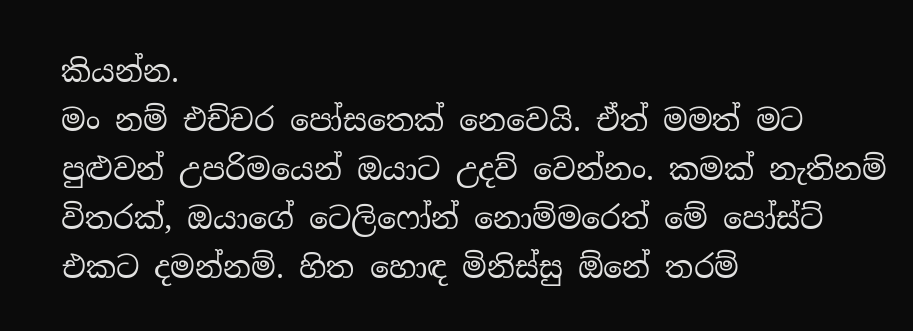කියන්න.
මං නම් එච්චර පෝසතෙක් නෙවෙයි. ඒත් මමත් මට පුළුවන් උපරිමයෙන් ඔයාට උදව් වෙන්නං. කමක් නැතිනම් විතරක්, ඔයාගේ ටෙලිෆෝන් නොම්මරෙත් මේ පෝස්ට් එකට දමන්නම්. හිත හොඳ මිනිස්සු ඕනේ තරම්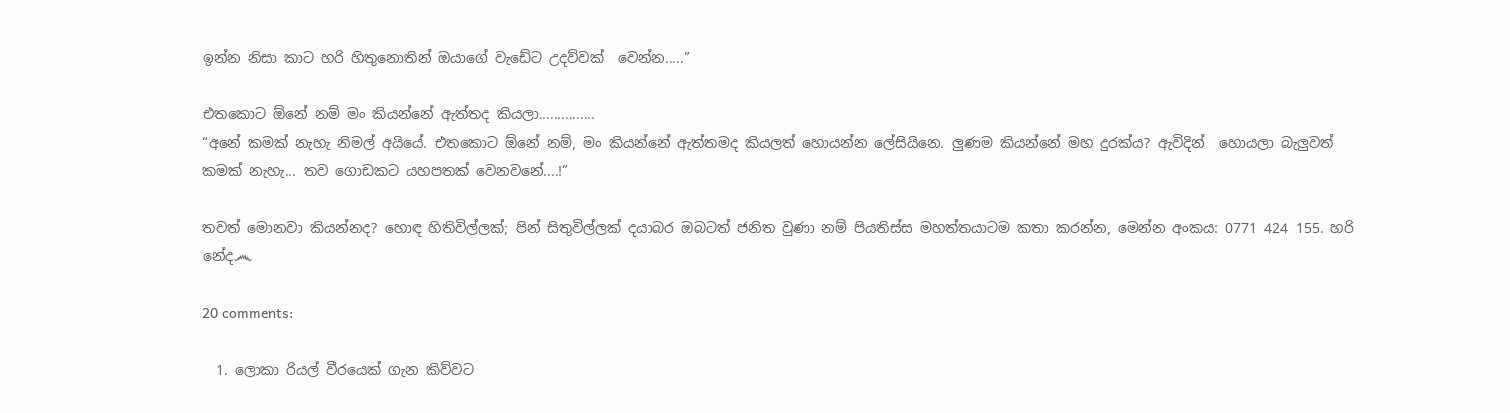ඉන්න නිසා කාට හරි හිතුනොතින් ඔයාගේ වැඩේට උදව්වක්  වෙන්න.....”

එතකොට ඕනේ නම් මං කියන්නේ ඇත්තද කියලා...............
“අනේ කමක් නැහැ නිමල් අයියේ. එතකොට ඕනේ නම්, මං කියන්නේ ඇත්තමද කියලත් හොයන්න ලේසියිනෙ. ලුණම කියන්නේ මහ දුරක්ය? ඇවිදින්  හොයලා බැලුවත් කමක් නැහැ... තව ගොඩකට යහපතක් වෙනවනේ....!”

තවත් මොනවා කියන්නද? හොඳ හිතිවිල්ලක්; පින් සිතුවිල්ලක් දයාබර ඔබටත් ජනිත වුණා නම් පියතිස්ස මහත්තයාටම කතා කරන්න, මෙන්න අංකය: 0771 424 155. හරි නේද෴

20 comments:

  1. ලොකා රියල් වීරයෙක් ගැන කිව්වට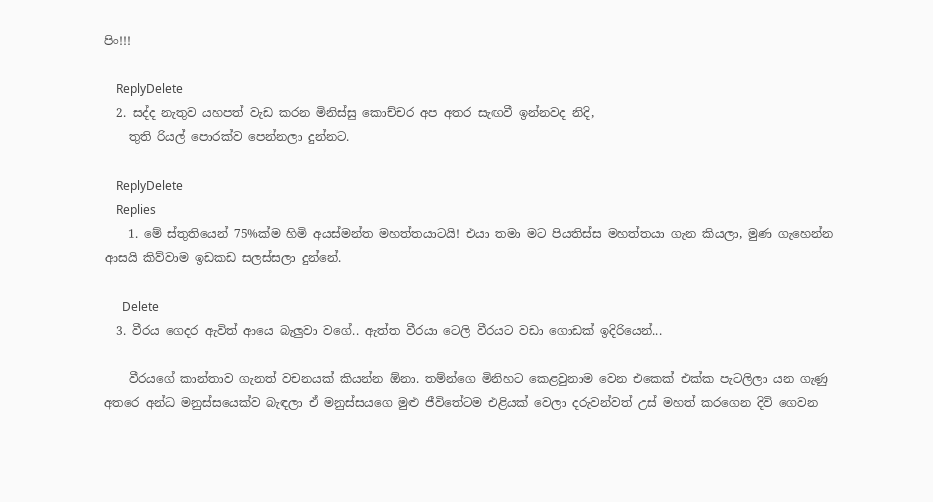පිං!!!

    ReplyDelete
  2. සද්ද නැතුව යහපත් වැඩ කරන මිනිස්සු කොච්චර අප අතර සැඟවී ඉන්නවද නිදි,
    තුති රියල් පොරක්ව පෙන්නලා දුන්නට.

    ReplyDelete
    Replies
    1. මේ ස්තුතියෙන් 75%ක්ම හිමි අයස්මන්ත මහත්තයාටයි! එයා තමා මට පියතිස්ස මහත්තයා ගැන කියලා, මුණ ගැහෙන්න ආසයි කිව්වාම ඉඩකඩ සලස්සලා දුන්නේ.

      Delete
  3. වීරය ගෙදර ඇවිත් ආයෙ බැලුවා වගේ.. ඇත්ත වීරයා ටෙලි වීරයට වඩා ගොඩක් ඉදිරියෙන්...

    වීරයගේ කාන්තාව ගැනත් වචනයක් කියන්න ඕනා. තම්න්ගෙ මිනිහට කෙළවුනාම වෙන එකෙක් එක්ක පැටලිලා යන ගැණු අතරෙ අන්ධ මනුස්සයෙක්ව බැඳලා ඒ මනුස්සයගෙ මුළු ජීවිතේටම එළියක් වෙලා දරුවන්වත් උස් මහත් කරගෙන දිවි ගෙවන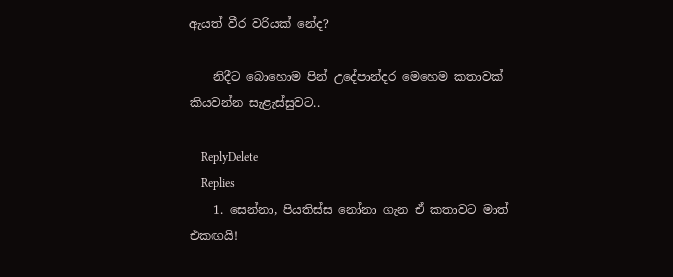ඇයත් වීර වරියක් නේද?

    නිදීට බොහොම පින් උදේපාන්දර මෙහෙම කතාවක් කියවන්න සැළැස්සුවට..

    ReplyDelete
    Replies
    1. සෙන්නා, පියතිස්ස නෝනා ගැන ඒ කතාවට මාත් එකඟයි!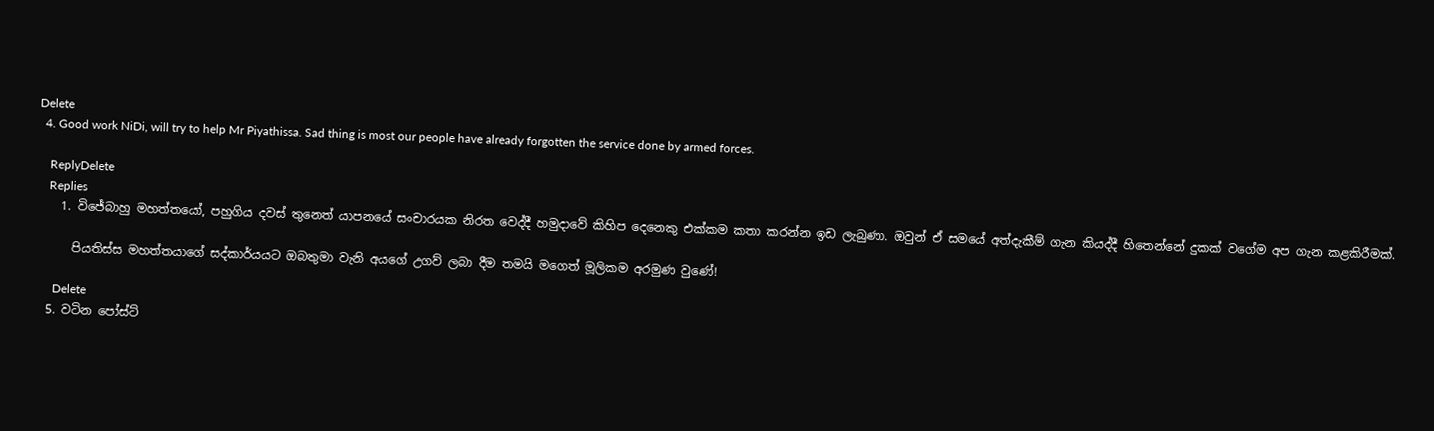Delete
  4. Good work NiDi, will try to help Mr Piyathissa. Sad thing is most our people have already forgotten the service done by armed forces.

    ReplyDelete
    Replies
    1. විජේබාහු මහත්තයෝ, පහුගිය දවස් තුනෙත් යාපනයේ සංචාරයක නිරත වෙද්දී හමුදාවේ කිහිප දෙනෙකු එක්කම කතා කරන්න ඉඩ ලැබුණා. ඔවුන් ඒ සමයේ අත්දැකීම් ගැන කියද්දී හිතෙන්නේ දුකක් වගේම අප ගැන කළකිරීමක්.

      පියතිස්ස මහත්තයාගේ සද්කාර්යයට ඔබතුමා වැනි අයගේ උගව් ලබා දීම තමයි මගෙත් මූලිකම අරමුණ වුණේ!

      Delete
  5. වටින පෝස්ට්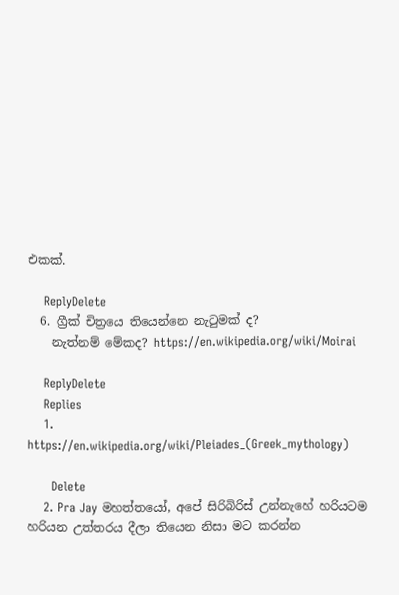එකක්.

    ReplyDelete
  6. ග්‍රීක් චිත්‍රයෙ තියෙන්නෙ නැටුමක් ද?
    නැත්නම් මේකද? https://en.wikipedia.org/wiki/Moirai

    ReplyDelete
    Replies
    1. https://en.wikipedia.org/wiki/Pleiades_(Greek_mythology)

      Delete
    2. Pra Jay මහත්තයෝ, අපේ සිරිබිරිස් උන්නැහේ හරියටම හරියන උත්තරය දීලා තියෙන නිසා මට කරන්න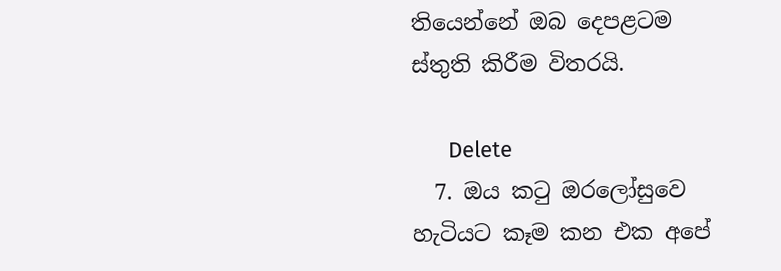තියෙන්නේ ඔබ දෙපළටම ස්තුති කිරීම විතරයි.

      Delete
  7. ඔය කටු ඔරලෝසුවෙ හැටියට කෑම කන එක අපේ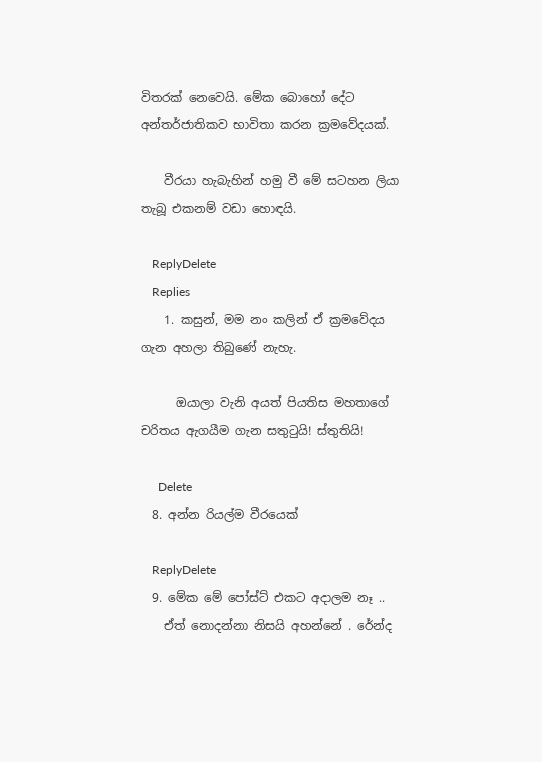විතරක් නෙවෙයි. මේක බොහෝ දේට අන්තර්ජාතිකව භාවිතා කරන ක්‍රමවේදයක්.

    වීරයා හැබැහින් හමු වී මේ සටහන ලියා තැබූ එකනම් වඩා හොඳයි.

    ReplyDelete
    Replies
    1. කසුන්, මම නං කලින් ඒ ක්‍රමවේදය ගැන අහලා තිබුණේ නැහැ.

      ඔයාලා වැනි අයත් පියතිස මහතාගේ චරිතය ඇගයීම ගැන සතුටුයි! ස්තුතියි!

      Delete
  8. අන්න රියල්ම වීරයෙක්

    ReplyDelete
  9. මේක මේ පෝස්ට් එකට අදාලම නෑ ..
    ඒත් නොදන්නා නිසයි අහන්නේ . රේන්ද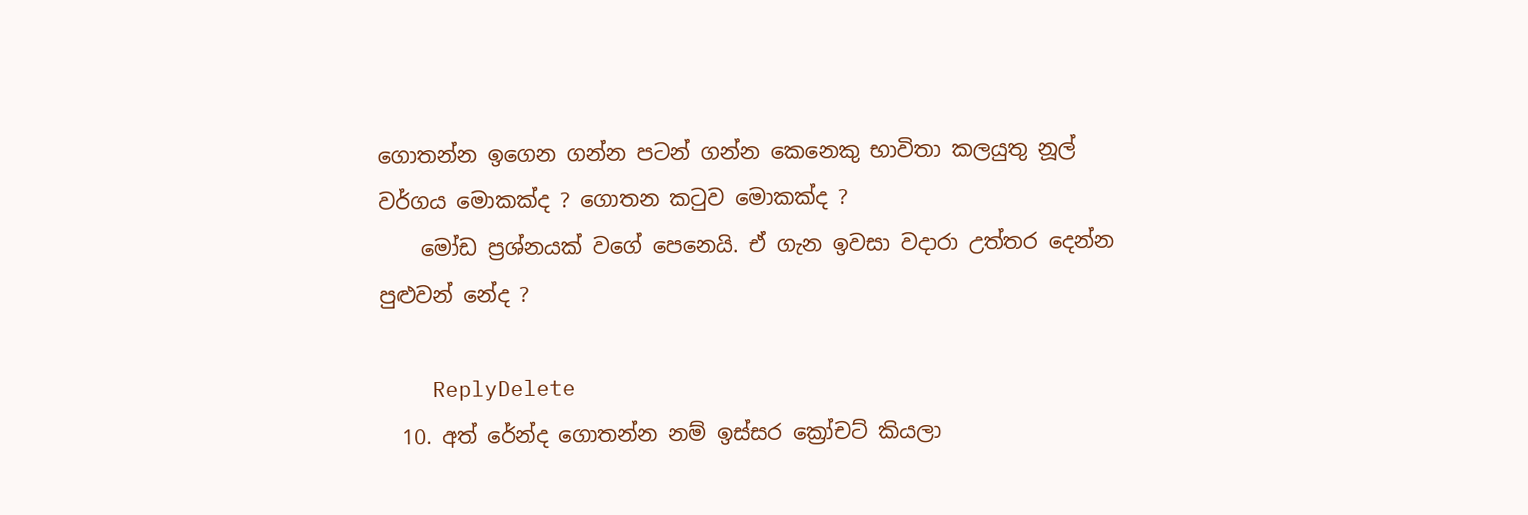ගොතන්න ඉගෙන ගන්න පටන් ගන්න කෙනෙකු භාවිතා කලයුතු නූල් වර්ගය මොකක්ද ? ගොතන කටුව මොකක්ද ?
    මෝඩ ප්‍රශ්නයක් වගේ පෙනෙයි. ඒ ගැන ඉවසා වදාරා උත්තර දෙන්න පුළුවන් නේද ?

    ReplyDelete
  10. අත් රේන්ද ගොතන්න නම් ඉස්සර ක්‍රෝචට් කියලා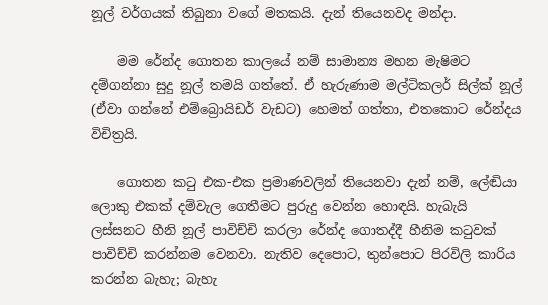නූල් වර්ගයක් තිබුනා වගේ මතකයි. දැන් තියෙනවද මන්දා.

    මම රේන්ද ගොතන කාලයේ නම් සාමාන්‍ය මහන මැෂිමට දම්ගන්නා සුදු නූල් තමයි ගත්තේ. ඒ හැරුණාම මල්ටිකලර් සිල්ක් නූල් (ඒවා ගන්නේ එම්බ්‍රොයිඩර් වැඩට) හෙමත් ගත්තා, එතකොට රේන්දය විචිත්‍රයි.

    ගොතන කටු එක-එක ප්‍රමාණවලින් තියෙනවා දැන් නම්, ලේඬියා ලොකු එකක් දම්වැල ගෙතීමට පුරුදු වෙන්න හොඳයි. හැබැයි ලස්සනට හීනි නූල් පාවිච්චි කරලා රේන්ද ගොතද්දී හීනිම කටුවක් පාවිච්චි කරන්නම වෙනවා. නැතිව දෙපොට, තුන්පොට පිරවිලි කාරිය කරන්න බැහැ; බැහැ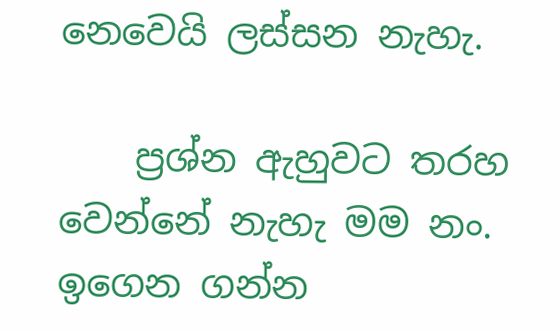නෙවෙයි ලස්සන නැහැ.

    ප්‍රශ්න ඇහුවට තරහ වෙන්නේ නැහැ මම නං. ඉගෙන ගන්න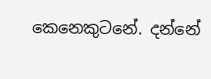කෙනෙකුටනේ. දන්නේ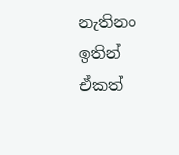නැතිනං ඉතින් ඒකත්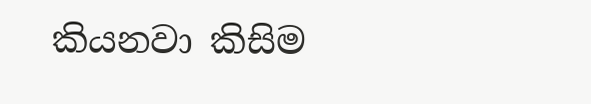කියනවා කිසිම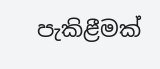පැකිළීමක්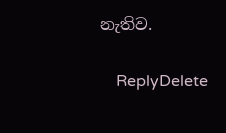නැතිව.

    ReplyDelete